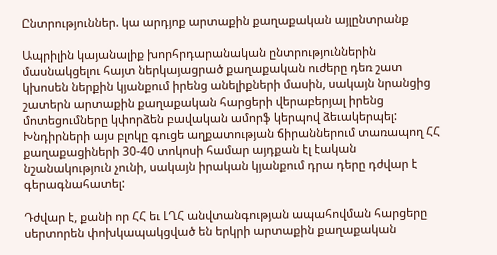Ընտրություններ. կա արդյոք արտաքին քաղաքական այլընտրանք

Ապրիլին կայանալիք խորհրդարանական ընտրություններին մասնակցելու հայտ ներկայացրած քաղաքական ուժերը դեռ շատ կխոսեն ներքին կյանքում իրենց անելիքների մասին, սակայն նրանցից շատերն արտաքին քաղաքական հարցերի վերաբերյալ իրենց մոտեցումները կփորձեն բավական ամորֆ կերպով ձեւակերպել: Խնդիրների այս բլոկը գուցե աղքատության ճիրաններում տառապող ՀՀ քաղաքացիների 30-40 տոկոսի համար այդքան էլ էական նշանակություն չունի, սակայն իրական կյանքում դրա դերը դժվար է գերագնահատել:

Դժվար է, քանի որ ՀՀ եւ ԼՂՀ անվտանգության ապահովման հարցերը սերտորեն փոխկապակցված են երկրի արտաքին քաղաքական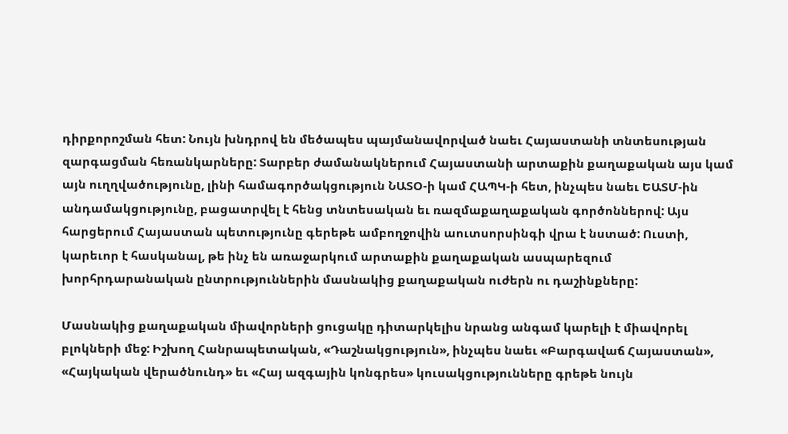դիրքորոշման հետ: Նույն խնդրով են մեծապես պայմանավորված նաեւ Հայաստանի տնտեսության զարգացման հեռանկարները: Տարբեր ժամանակներում Հայաստանի արտաքին քաղաքական այս կամ այն ուղղվածությունը, լինի համագործակցություն ՆԱՏՕ-ի կամ ՀԱՊԿ-ի հետ, ինչպես նաեւ ԵԱՏՄ-ին անդամակցությունը, բացատրվել է հենց տնտեսական եւ ռազմաքաղաքական գործոններով: Այս հարցերում Հայաստան պետությունը գերեթե ամբողջովին աուտսորսինգի վրա է նստած: Ուստի, կարեւոր է հասկանալ, թե ինչ են առաջարկում արտաքին քաղաքական ասպարեզում խորհրդարանական ընտրություններին մասնակից քաղաքական ուժերն ու դաշինքները:

Մասնակից քաղաքական միավորների ցուցակը դիտարկելիս նրանց անգամ կարելի է միավորել բլոկների մեջ: Իշխող Հանրապետական, «Դաշնակցություն», ինչպես նաեւ «Բարգավաճ Հայաստան», «Հայկական վերածնունդ» եւ «Հայ ազգային կոնգրես» կուսակցությունները գրեթե նույն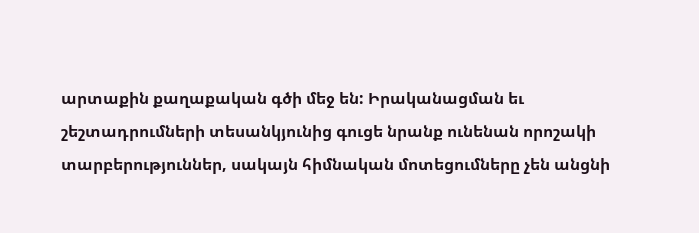արտաքին քաղաքական գծի մեջ են: Իրականացման եւ շեշտադրումների տեսանկյունից գուցե նրանք ունենան որոշակի տարբերություններ, սակայն հիմնական մոտեցումները չեն անցնի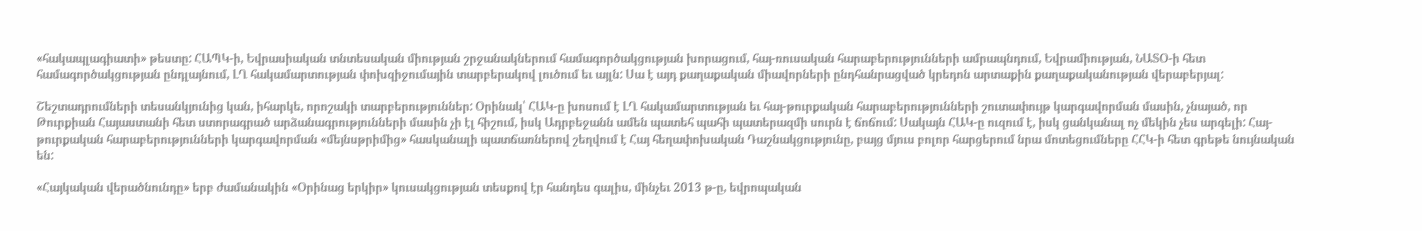«հակապլագիատի» թեստը: ՀԱՊԿ-ի, Եվրասիական տնտեսական միության շրջանակներում համագործակցության խորացում, հայ-ռուսական հարաբերությունների ամրապնդում, Եվրամիության, ՆԱՏՕ-ի հետ համագործակցության ընդլայնում, ԼՂ հակամարտության փոխզիջումային տարբերակով լուծում եւ այլն: Սա է այդ քաղաքական միավորների ընդհանրացված կրեդոն արտաքին քաղաքականության վերաբերյալ:

Շեշտադրումների տեսանկյունից կան, իհարկե, որոշակի տարբերություններ: Օրինակ՝ ՀԱԿ-ը խոսում է ԼՂ հակամարտության եւ հայ-թուրքական հարաբերությունների շուտափույթ կարգավորման մասին, չնայած, որ Թուրքիան Հայաստանի հետ ստորագրած արձանագրությունների մասին չի էլ հիշում, իսկ Ադրբեջանն ամեն պատեհ պահի պատերազմի սուրն է ճոճում: Սակայն ՀԱԿ-ը ուզում է, իսկ ցանկանալ ոչ մեկին չես արգելի: Հայ-թուրքական հարաբերությունների կարգավորման «մեյնսթրիմից» հասկանալի պատճառներով շեղվում է Հայ հեղափոխական Դաշնակցությունը, բայց մյուս բոլոր հարցերում նրա մոտեցումները ՀՀԿ-ի հետ գրեթե նույնական են:

«Հայկական վերածնունդը» երբ ժամանակին «Օրինաց երկիր» կուսակցության տեսքով էր հանդես գալիս, մինչեւ 2013 թ-ը, եվրոպական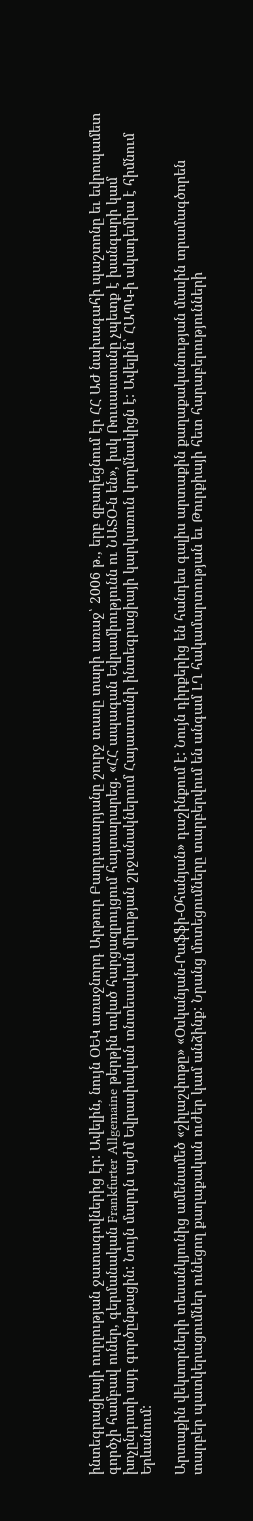ինտեգրացիայի ուղղության ջատագովներից էր: Ավելին, նույն ՕԵԿ առաջնորդ Արթուր Բաղդասարյանը շուրջ տասը տարի առաջ՝ 2006 թ., երբ զբաղեցնում էր ՀՀ ԱԺ նախագահի պաշտոնը եւ եվրոպամետ գործչի համբավ ուներ, գերմանական Frankfurter Allgemaine թերթին տված հարցազրույցում հայտարարեց. «ՀՀ ապագան Եվրամիությունն ու ՆԱՏՕ-ն են», իսկ Ռուսաստանը չպետք է խանգարի կամ խոչընդոտի այդ գործընթացին: Նույն մարդն այժմ Եվրասիական տնտեսական միության շրջանակներում Հայաստանի ինտեգրացիայի կարկառուն կողմնակիցն է: Ավելին՝ ՀԱՊԿ-ի ակադեմիա է հիմնում Երևանում:

Արտաքին վեկտորների տեսանկյունից ամենամեծ «շիլաշփոթը» «Օսկանյան-Րաֆֆի-Օհանյան» դաշինքում է: Նույն դիրքերից են հանդես գալիս արտաքին քաղաքականության մասին տրամագծորեն տարբեր պատկերացումներ ունեցող քաղաքական ուժեր կամ անձինք: Նրանց մոտեցումները տարբերվում են անգամ ԼՂ հակամարտության եւ Թուրքիայի հետ հարաբերությունների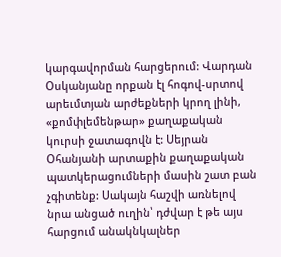կարգավորման հարցերում: Վարդան Օսկանյանը որքան էլ հոգով-սրտով արեւմտյան արժեքների կրող լինի, «քոմփլեմենթար» քաղաքական կուրսի ջատագովն է: Սեյրան Օհանյանի արտաքին քաղաքական պատկերացումների մասին շատ բան չգիտենք: Սակայն հաշվի առնելով նրա անցած ուղին՝ դժվար է թե այս հարցում անակնկալներ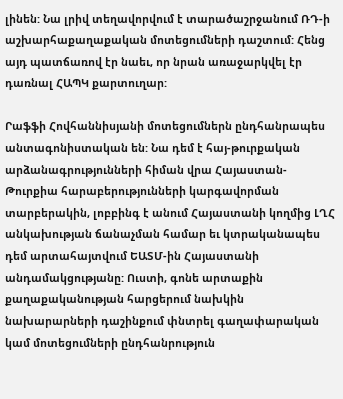լինեն: Նա լրիվ տեղավորվում է տարածաշրջանում ՌԴ-ի աշխարհաքաղաքական մոտեցումների դաշտում: Հենց այդ պատճառով էր նաեւ, որ նրան առաջարկվել էր դառնալ ՀԱՊԿ քարտուղար:

Րաֆֆի Հովհաննիսյանի մոտեցումներն ընդհանրապես անտագոնիստական են: Նա դեմ է հայ-թուրքական արձանագրությունների հիման վրա Հայաստան-Թուրքիա հարաբերությունների կարգավորման տարբերակին, լոբբինգ է անում Հայաստանի կողմից ԼՂՀ անկախության ճանաչման համար եւ կտրականապես դեմ արտահայտվում ԵԱՏՄ-ին Հայաստանի անդամակցությանը: Ուստի, գոնե արտաքին քաղաքականության հարցերում նախկին նախարարների դաշինքում փնտրել գաղափարական կամ մոտեցումների ընդհանրություն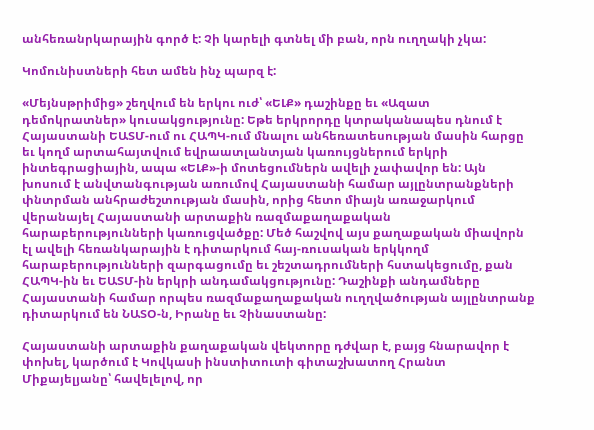անհեռանրկարային գործ է: Չի կարելի գտնել մի բան, որն ուղղակի չկա:

Կոմունիստների հետ ամեն ինչ պարզ է:

«Մեյնսթրիմից» շեղվում են երկու ուժ՝ «ԵԼՔ» դաշինքը եւ «Ազատ դեմոկրատներ» կուսակցությունը: Եթե երկրորդը կտրականապես դնում է Հայաստանի ԵԱՏՄ-ում ու ՀԱՊԿ-ում մնալու անհեռատեսության մասին հարցը եւ կողմ արտահայտվում եվրաատլանտյան կառույցներում երկրի ինտեգրացիային, ապա «ԵԼՔ»-ի մոտեցումներն ավելի չափավոր են: Այն խոսում է անվտանգության առումով Հայաստանի համար այլընտրանքների փնտրման անհրաժեշտության մասին, որից հետո միայն առաջարկում վերանայել Հայաստանի արտաքին ռազմաքաղաքական հարաբերությունների կառուցվածքը: Մեծ հաշվով այս քաղաքական միավորն էլ ավելի հեռանկարային է դիտարկում հայ-ռուսական երկկողմ հարաբերությունների զարգացումը եւ շեշտադրումների հստակեցումը, քան ՀԱՊԿ-ին եւ ԵԱՏՄ-ին երկրի անդամակցությունը: Դաշինքի անդամները Հայաստանի համար որպես ռազմաքաղաքական ուղղվածության այլընտրանք դիտարկում են ՆԱՏՕ-ն, Իրանը եւ Չինաստանը:

Հայաստանի արտաքին քաղաքական վեկտորը դժվար է, բայց հնարավոր է փոխել, կարծում է Կովկասի ինստիտուտի գիտաշխատող Հրանտ Միքայելյանը՝ հավելելով, որ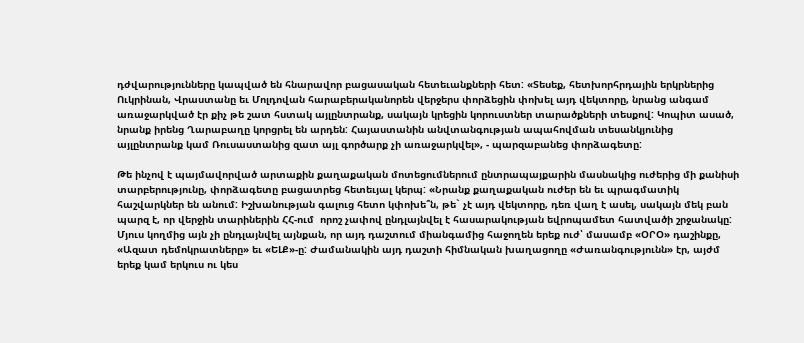դժվարությունները կապված են հնարավոր բացասական հետեւանքների հետ: «Տեսեք, հետխորհրդային երկրներից Ուկրինան, Վրաստանը եւ Մոլդովան հարաբերականորեն վերջերս փորձեցին փոխել այդ վեկտորը, նրանց անգամ առաջարկված էր քիչ թե շատ հստակ այլընտրանք, սակայն կրեցին կորուստներ տարածքների տեսքով: Կոպիտ ասած, նրանք իրենց Ղարաբաղը կորցրել են արդեն: Հայաստանին անվտանգության ապահովման տեսանկյունից այլընտրանք կամ Ռուսաստանից զատ այլ գործարք չի առաջարկվել», - պարզաբանեց փորձագետը:

Թե ինչով է պայմավորված արտաքին քաղաքական մոտեցումներում ընտրապայքարին մասնակից ուժերից մի քանիսի տարբերությունը, փորձագետը բացատրեց հետեւյալ կերպ: «Նրանք քաղաքական ուժեր են եւ պրագմատիկ հաշվարկներ են անում: Իշխանության գալուց հետո կփոխե՞ն, թե` չէ այդ վեկտորը, դեռ վաղ է ասել, սակայն մեկ բան պարզ է, որ վերջին տարիներին ՀՀ-ում  որոշ չափով ընդլայնվել է հասարակության եվրոպամետ հատվածի շրջանակը: Մյուս կողմից այն չի ընդլայնվել այնքան, որ այդ դաշտում միանգամից հաջողեն երեք ուժ՝ մասամբ «ՕՐՕ» դաշինքը, «Ազատ դեմոկրատները» եւ «ԵԼՔ»-ը: Ժամանակին այդ դաշտի հիմնական խաղացողը «Ժառանգությունն» էր, այժմ երեք կամ երկուս ու կես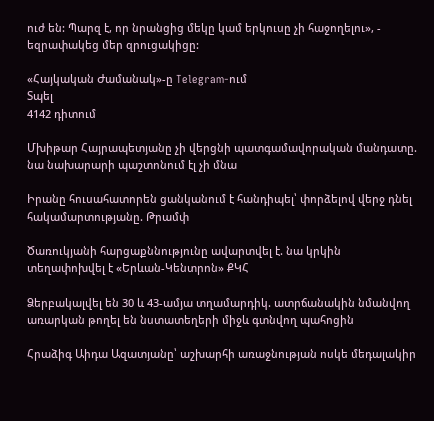ուժ են: Պարզ է, որ նրանցից մեկը կամ երկուսը չի հաջողելու», - եզրափակեց մեր զրուցակիցը:

«Հայկական Ժամանակ»-ը Telegram-ում
Տպել
4142 դիտում

Մխիթար Հայրապետյանը չի վերցնի պատգամավորական մանդատը. նա նախարարի պաշտոնում էլ չի մնա

Իրանը հուսահատորեն ցանկանում է հանդիպել՝ փորձելով վերջ դնել հակամարտությանը. Թրամփ

Ծառուկյանի հարցաքննությունը ավարտվել է. նա կրկին տեղափոխվել է «Երևան-Կենտրոն» ՔԿՀ

Ձերբակալվել են 30 և 43-ամյա տղամարդիկ. ատրճանակին նմանվող առարկան թողել են նստատեղերի միջև գտնվող պահոցին

Հրաձիգ Աիդա Ազատյանը՝ աշխարհի առաջնության ոսկե մեդալակիր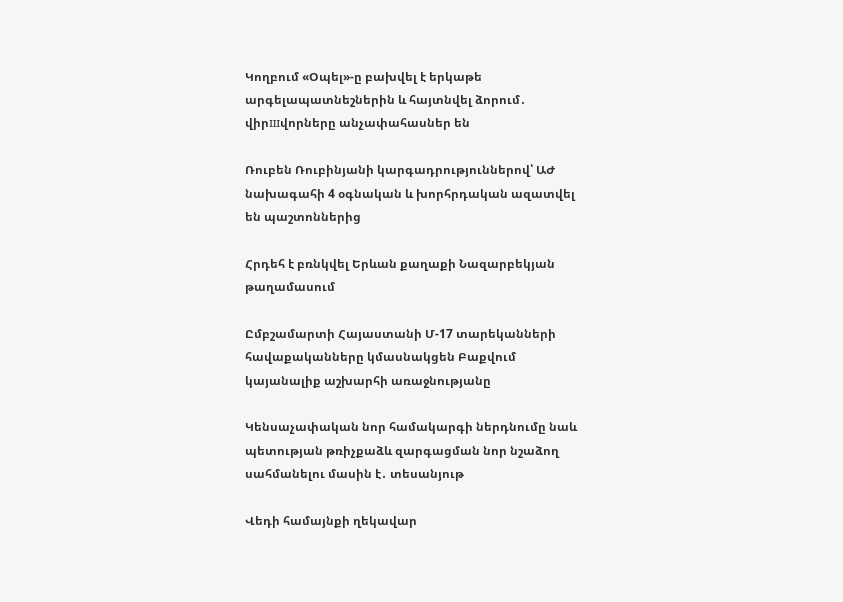Կողբում «Օպել»-ը բախվել է երկաթե արգելապատնեշներին և հայտնվել ձորում․ վիրшվորները անչափահասներ են

Ռուբեն Ռուբինյանի կարգադրություններով՝ ԱԺ նախագահի 4 օգնական և խորհրդական ազատվել են պաշտոններից

Հրդեհ է բռնկվել Երևան քաղաքի Նազարբեկյան թաղամասում

Ըմբշամարտի Հայաստանի Մ-17 տարեկանների հավաքականները կմասնակցեն Բաքվում կայանալիք աշխարհի առաջնությանը

Կենսաչափական նոր համակարգի ներդնումը նաև պետության թռիչքաձև զարգացման նոր նշաձող սահմանելու մասին է․ տեսանյութ

Վեդի համայնքի ղեկավար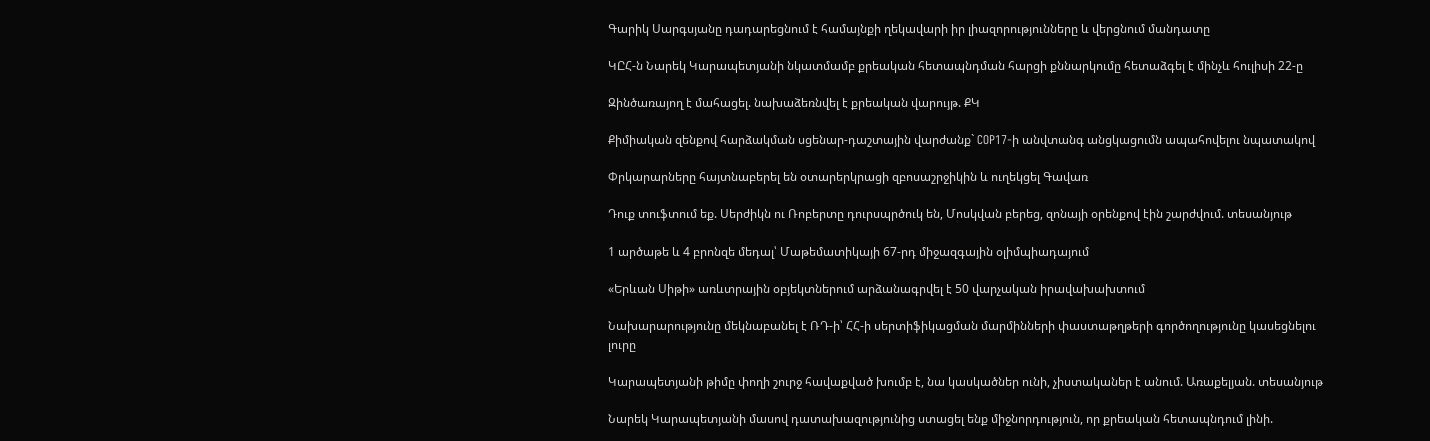Գարիկ Սարգսյանը դադարեցնում է համայնքի ղեկավարի իր լիազորությունները և վերցնում մանդատը

ԿԸՀ-ն Նարեկ Կարապետյանի նկատմամբ քրեական հետապնդման հարցի քննարկումը հետաձգել է մինչև հուլիսի 22-ը

Զինծառայող է մահացել. նախաձեռնվել է քրեական վարույթ. ՔԿ

Քիմիական զենքով հարձակման սցենար-դաշտային վարժանք` COP17-ի անվտանգ անցկացումն ապահովելու նպատակով

Փրկարարները հայտնաբերել են օտարերկրացի զբոսաշրջիկին և ուղեկցել Գավառ

Դուք տուֆտում եք. Սերժիկն ու Ռոբերտը դուրսպրծուկ են, Մոսկվան բերեց, զոնայի օրենքով էին շարժվում. տեսանյութ

1 արծաթե և 4 բրոնզե մեդալ՝ Մաթեմատիկայի 67-րդ միջազգային օլիմպիադայում

«Երևան Սիթի» առևտրային օբյեկտներում արձանագրվել է 50 վարչական իրավախախտում

Նախարարությունը մեկնաբանել է ՌԴ-ի՝ ՀՀ-ի սերտիֆիկացման մարմինների փաստաթղթերի գործողությունը կասեցնելու լուրը

Կարապետյանի թիմը փողի շուրջ հավաքված խումբ է, նա կասկածներ ունի, չիստականեր է անում. Առաքելյան. տեսանյութ

Նարեկ Կարապետյանի մասով դատախազությունից ստացել ենք միջնորդություն, որ քրեական հետապնդում լինի.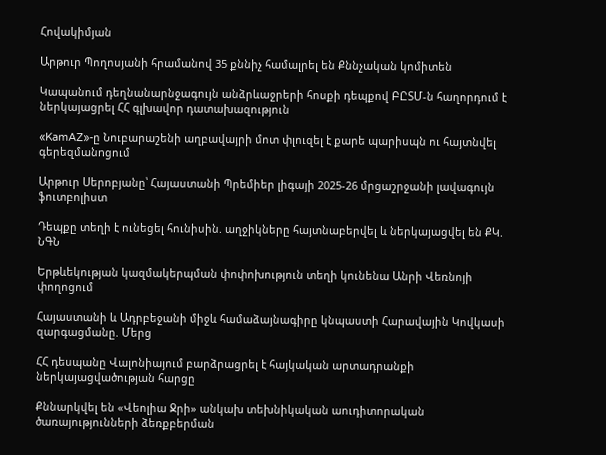Հովակիմյան

Արթուր Պողոսյանի հրամանով 35 քննիչ համալրել են Քննչական կոմիտեն

Կապանում դեղնանարնջագույն անձրևաջրերի հոսքի դեպքով ԲԸՏՄ-ն հաղորդում է ներկայացրել ՀՀ գլխավոր դատախազություն

«KamAZ»-ը Նուբարաշենի աղբավայրի մոտ փլուզել է քարե պարիսպն ու հայտնվել գերեզմանnցում

Արթուր Սերոբյանը՝ Հայաստանի Պրեմիեր լիգայի 2025-26 մրցաշրջանի լավագույն ֆուտբոլիստ

Դեպքը տեղի է ունեցել հունիսին. աղջիկները հայտնաբերվել և ներկայացվել են ՔԿ. ՆԳՆ

Երթևեկության կազմակերպման փոփոխություն տեղի կունենա Անրի Վեռնոյի փողոցում

Հայաստանի և Ադրբեջանի միջև համաձայնագիրը կնպաստի Հարավային Կովկասի զարգացմանը. Մերց

ՀՀ դեսպանը Վալոնիայում բարձրացրել է հայկական արտադրանքի ներկայացվածության հարցը

Քննարկվել են «Վեոլիա Ջրի» անկախ տեխնիկական աուդիտորական ծառայությունների ձեռքբերման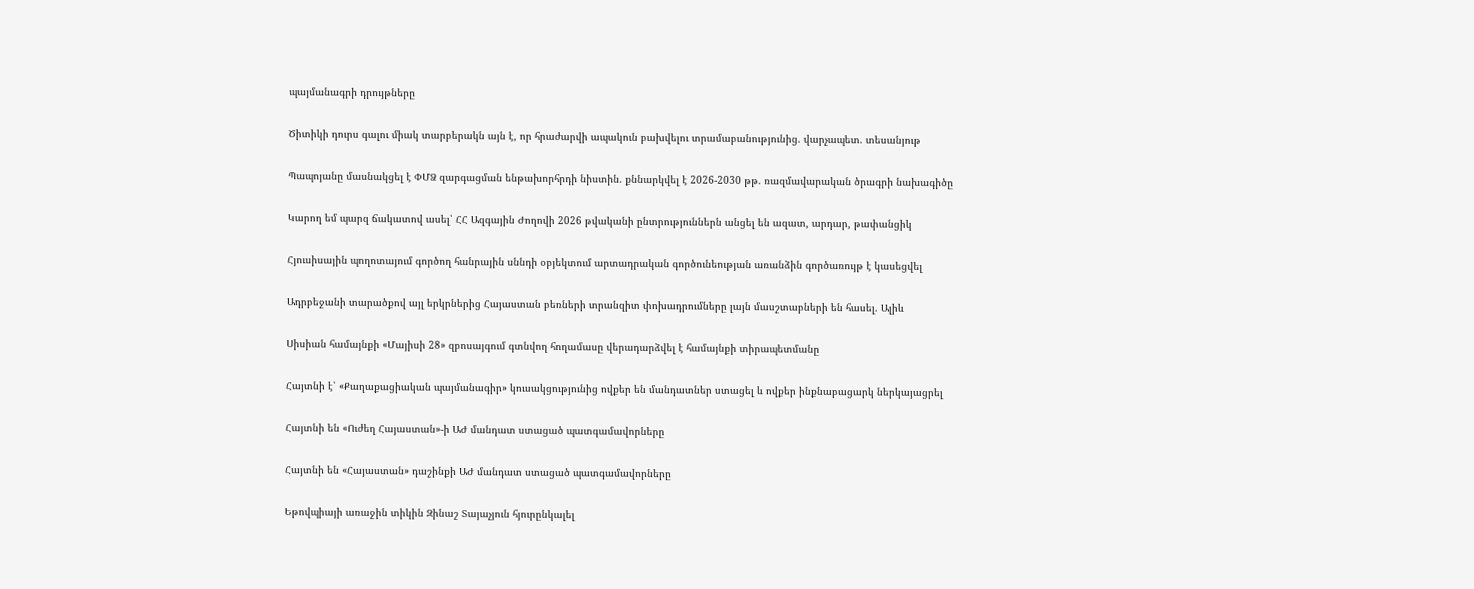պայմանագրի դրույթները

Ծիտիկի դուրս գալու միակ տարբերակն այն է, որ հրաժարվի ապակուն բախվելու տրամաբանությունից. վարչապետ. տեսանյութ

Պապոյանը մասնակցել է ՓՄՁ զարգացման ենթախորհրդի նիստին. քննարկվել է 2026-2030 թթ. ռազմավարական ծրագրի նախագիծը

Կարող եմ պարզ ճակատով ասել՝ ՀՀ Ազգային Ժողովի 2026 թվականի ընտրություններն անցել են ազատ, արդար, թափանցիկ

Հյուսիսային պողոտայում գործող հանրային սննդի օբյեկտում արտադրական գործունեության առանձին գործառույթ է կասեցվել

Ադրբեջանի տարածքով այլ երկրներից Հայաստան բեռների տրանզիտ փոխադրումները լայն մասշտաբների են հասել. Ալիև

Սիսիան համայնքի «Մայիսի 28» զբոսայգում գտնվող հողամասը վերադարձվել է համայնքի տիրապետմանը

Հայտնի է՝ «Քաղաքացիական պայմանագիր» կուսակցությունից ովքեր են մանդատներ ստացել և ովքեր ինքնաբացարկ ներկայացրել

Հայտնի են «Ուժեղ Հայաստան»-ի ԱԺ մանդատ ստացած պատգամավորները

Հայտնի են «Հայաստան» դաշինքի ԱԺ մանդատ ստացած պատգամավորները

Եթովպիայի առաջին տիկին Զինաշ Տայաչյուն հյուրընկալել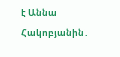է Աննա Հակոբյանին․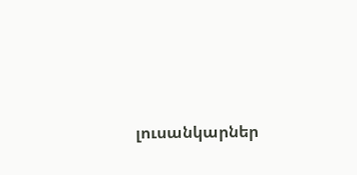լուսանկարներ